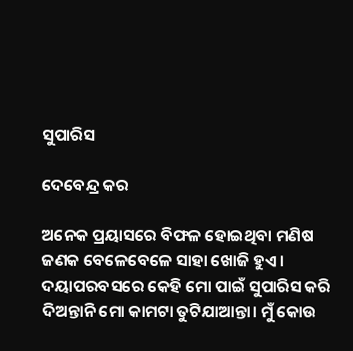ସୁପାରିସ

ଦେବେନ୍ଦ୍ର କର

ଅନେକ ପ୍ରୟାସରେ ବିଫଳ ହୋଇଥିବା ମଣିଷ ଜଣକ ବେଳେବେଳେ ସାହା ଖୋଜି ହୁଏ। ଦୟାପରବସରେ କେହି ମୋ ପାଇଁ ସୁପାରିସ କରି ଦିଅନ୍ତାନି ମୋ କାମଟା ତୁଟିଯାଆନ୍ତା। ମୁଁ କୋଉ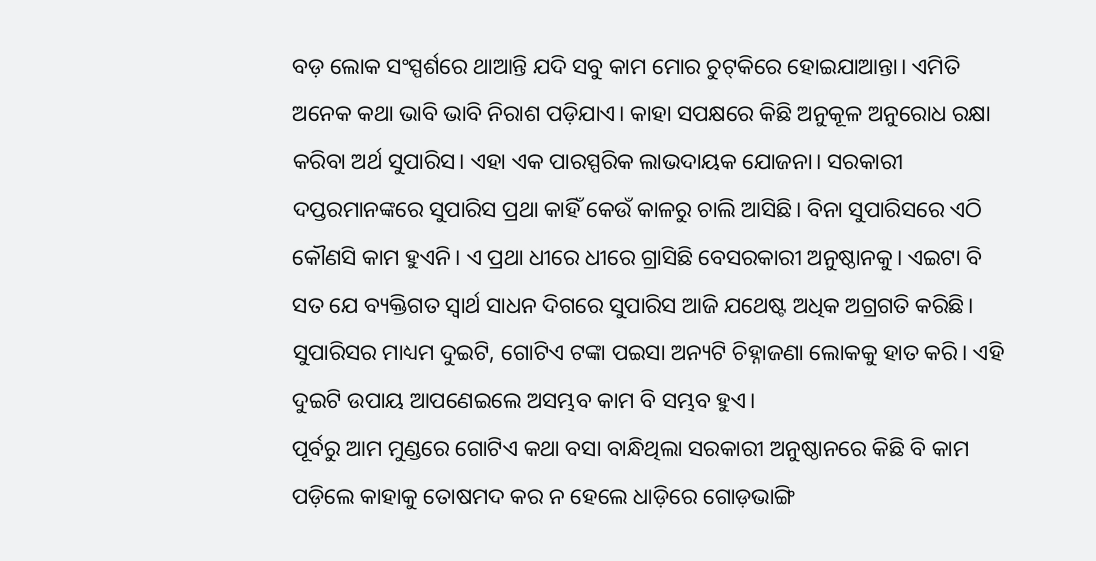ବଡ଼ ଲୋକ ସଂସ୍ପର୍ଶରେ ଥାଆନ୍ତି ଯଦି ସବୁ କାମ ମୋର ଚୁଟ୍‌କିରେ ହୋଇଯାଆନ୍ତା। ଏମିତି ଅନେକ କଥା ଭାବି ଭାବି ନିରାଶ ପଡ଼ିଯାଏ। କାହା ସପକ୍ଷରେ କିଛି ଅନୁକୂଳ ଅନୁରୋଧ ରକ୍ଷା କରିବା ଅର୍ଥ ସୁପାରିସ। ଏହା ଏକ ପାରସ୍ପରିକ ଲାଭଦାୟକ ଯୋଜନା। ସରକାରୀ ଦପ୍ତରମାନଙ୍କରେ ସୁପାରିସ ପ୍ରଥା କାହିଁ କେଉଁ କାଳରୁ ଚାଲି ଆସିଛି। ବିନା ସୁପାରିସରେ ଏଠି କୌଣସି କାମ ହୁଏନି। ଏ ପ୍ରଥା ଧୀରେ ଧୀରେ ଗ୍ରାସିଛି ବେସରକାରୀ ଅନୁଷ୍ଠାନକୁ। ଏଇଟା ବି ସତ ଯେ ବ୍ୟକ୍ତିଗତ ସ୍ବାର୍ଥ ସାଧନ ଦିଗରେ ସୁପାରିସ ଆଜି ଯଥେଷ୍ଟ ଅଧିକ ଅଗ୍ରଗତି କରିଛି। ସୁପାରିସର ମାଧ୍ୟମ ଦୁଇଟି, ଗୋଟିଏ ଟଙ୍କା ପଇସା ଅନ୍ୟଟି ଚିହ୍ନାଜଣା ଲୋକକୁ ହାତ କରି। ଏହି ଦୁଇଟି ଉପାୟ ଆପଣେଇଲେ ଅସମ୍ଭବ କାମ ବି ସମ୍ଭବ ହୁଏ।
ପୂର୍ବରୁ ଆମ ମୁଣ୍ଡରେ ଗୋଟିଏ କଥା ବସା ବାନ୍ଧିଥିଲା ସରକାରୀ ଅନୁଷ୍ଠାନରେ କିଛି ବି କାମ ପଡ଼ିଲେ କାହାକୁ ତୋଷମଦ କର ନ ହେଲେ ଧାଡ଼ିରେ ଗୋଡ଼ଭାଙ୍ଗି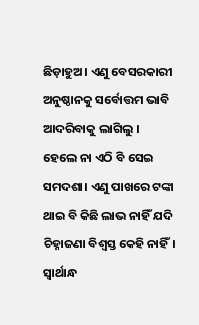ଛିଡ଼ାହୁଅ। ଏଣୁ ବେସରକାରୀ ଅନୁଷ୍ଠାନକୁ ସର୍ବୋତ୍ତମ ଭାବି ଆଦରିବାକୁ ଲାଗିଲୁ ।
ହେଲେ ନା ଏଠି ବି ସେଇ ସମଦଶା। ଏଣୁ ପାଖରେ ଟଙ୍କା ଥାଇ ବି କିଛି ଲାଭ ନାହିଁ ଯଦି ଚିହ୍ନାଜଣା ବିଶ୍ୱସ୍ତ କେହି ନାହିଁ। ସ୍ବାର୍ଥାନ୍ଧ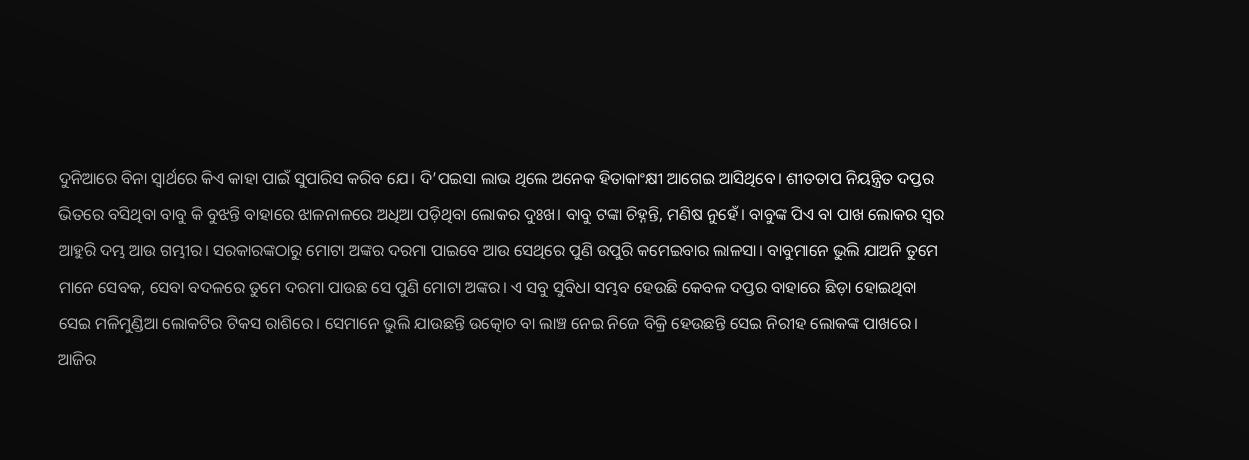ଦୁନିଆରେ ବିନା ସ୍ବାର୍ଥରେ କିଏ କାହା ପାଇଁ ସୁପାରିସ କରିବ ଯେ। ଦି’ପଇସା ଲାଭ ଥିଲେ ଅନେକ ହିତାକାଂକ୍ଷୀ ଆଗେଇ ଆସିଥିବେ। ଶୀତତାପ ନିୟନ୍ତ୍ରିତ ଦପ୍ତର ଭିତରେ ବସିଥିବା ବାବୁ କି ବୁଝନ୍ତି ବାହାରେ ଝାଳନାଳରେ ଅଧିଆ ପଡ଼ିଥିବା ଲୋକର ଦୁଃଖ। ବାବୁ ଟଙ୍କା ଚିହ୍ନନ୍ତି, ମଣିଷ ନୁହେଁ। ବାବୁଙ୍କ ପିଏ ବା ପାଖ ଲୋକର ସ୍ବର ଆହୁରି ଦମ୍ଭ ଆଉ ଗମ୍ଭୀର। ସରକାରଙ୍କଠାରୁ ମୋଟା ଅଙ୍କର ଦରମା ପାଇବେ ଆଉ ସେଥିରେ ପୁଣି ଉପୁରି କମେଇବାର ଲାଳସା। ବାବୁମାନେ ଭୁଲି ଯାଅନି ତୁମେ ମାନେ ସେବକ, ସେବା ବଦଳରେ ତୁମେ ଦରମା ପାଉଛ ସେ ପୁଣି ମୋଟା ଅଙ୍କର। ଏ ସବୁ ସୁବିଧା ସମ୍ଭବ ହେଉଛି କେବଳ ଦପ୍ତର ବାହାରେ ଛିଡ଼ା ହୋଇଥିବା ସେଇ ମଳିମୁଣ୍ଡିଆ ଲୋକଟିର ଟିକସ ରାଶିରେ। ସେମାନେ ଭୁଲି ଯାଉଛନ୍ତି ଉତ୍କୋଚ ବା ଲାଞ୍ଚ ନେଇ ନିଜେ ବିକ୍ରି ହେଉଛନ୍ତି ସେଇ ନିରୀହ ଲୋକଙ୍କ ପାଖରେ।
ଆଜିର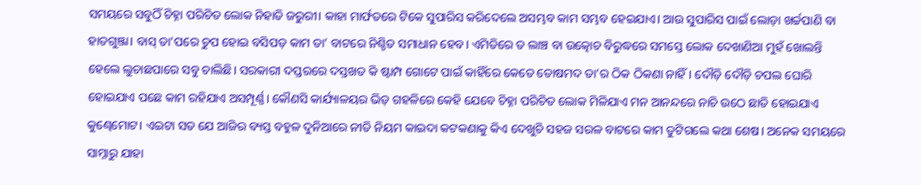ସମୟରେ ସବୁଠିଁ ଚିହ୍ନା ପରିଚିତ ଲୋକ ନିହାତି ଜରୁରୀ। କାହା ମାର୍ଫତରେ ଟିକେ ସୁପାରିସ କରିଦେଲେ ଅସମ୍ଭବ କାମ ସମ୍ଭବ ହେଇଯାଏ। ଆଉ ସୁପାରିସ ପାଇଁ ଲୋଡ଼ା ଖର୍ଚ୍ଚପାଣି ବା ହାତଗୁଞ୍ଜା। ବାସ୍‌ ତା’ପରେ ଚୁପ ହୋଇ ବସିପଡ଼ କାମ ତା’ ବାଟରେ ନିଶ୍ଚିତ ସମାଧାନ ହେବ। ଏମିତିରେ ତ ଲାଞ୍ଚ ବା ଉତ୍କୋଚ ବିରୁଦ୍ଧରେ ସମସ୍ତେ ଲୋକ ଦେଖାଣିଆ ମୁହଁ ଖୋଲନ୍ତି ହେଲେ ଲୁଚାଛପାରେ ସବୁ ଚାଲିଛି। ସରକାରୀ ଦପ୍ତରରେ ଦସ୍ତଖତ କି ଷ୍ଟାମ୍ପ ଗୋଟେ ପାଇଁ କାହିଁରେ କେତେ ତୋଷମଦ ତା’ର ଠିକ ଠିକଣା ନାହିଁ। ଦୌଡ଼ି ଦୌଡ଼ି ଚପଲ ଘୋରି ହୋଇଯାଏ ପଛେ କାମ ରହିଯାଏ ଅସମ୍ପୂର୍ଣ୍ଣ। କୌଣସି କାର୍ଯ୍ୟାଳୟର ଭିଡ଼ ଗହଳିରେ କେହି ଯେବେ ଚିହ୍ନା ପରିଚିତ ଲୋକ ମିଳିଯାଏ ମନ ଆନନ୍ଦରେ ନାଚି ଉଠେ ଛାତି ହୋଇଯାଏ କୁଣ୍ଢେମୋଟ। ଏଇଟା ସତ ଯେ ଆଜିର ବ୍ୟସ୍ତ ବହୁଳ ଦୁନିଆରେ ନୀତି ନିୟମ କାଇଦା କଟକଣାକୁ କିଏ ଦେଖୁଚି ସହଜ ସରଳ ବାଟରେ କାମ ତୁଟିଗଲେ କଥା ଶେଷ। ଅନେକ ସମୟରେ ସାମ୍ନାରୁ ଯାହା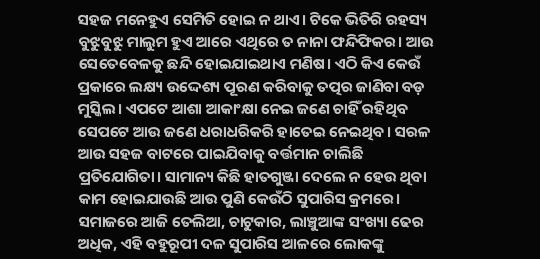ସହଜ ମନେହୁଏ ସେମିତି ହୋଇ ନ ଥାଏ। ଟିକେ ଭିତିରି ରହସ୍ୟ ବୁଝୁବୁଝୁ ମାଲୁମ ହୁଏ ଆରେ ଏଥିରେ ତ ନାନା ଫନ୍ଦିଫିକର। ଆଉ ସେତେବେଳକୁ ଛନ୍ଦି ହୋଇଯାଇଥାଏ ମଣିଷ। ଏଠି କିଏ କେଉଁ ପ୍ରକାରେ ଲକ୍ଷ୍ୟ ଉଦ୍ଦେଶ୍ୟ ପୂରଣ କରିବାକୁ ତତ୍ପର ଜାଣିବା ବଡ଼ ମୁସ୍କିଲ। ଏପଟେ ଆଶା ଆକାଂକ୍ଷା ନେଇ ଜଣେ ଚାହିଁ ରହିଥିବ ସେପଟେ ଆଉ ଜଣେ ଧରାଧରିକରି ହାତେଇ ନେଇଥିବ। ସରଳ ଆଉ ସହଜ ବାଟରେ ପାଇଯିବାକୁ ବର୍ତ୍ତମାନ ଚାଲିଛି ପ୍ରତିଯୋଗିତା। ସାମାନ୍ୟ କିଛି ହାତଗୁଞ୍ଜା ଦେଲେ ନ ହେଉ ଥିବା କାମ ହୋଇଯାଉଛି ଆଉ ପୁଣି କେଉଁଠି ସୁପାରିସ କ୍ରମରେ। ସମାଜରେ ଆଜି ତେଲିଆ, ଚାଟୁକାର, ଲାଞ୍ଚୁଆଙ୍କ ସଂଖ୍ୟା ଢେର ଅଧିକ, ଏହି ବହୁରୂପୀ ଦଳ ସୁପାରିସ ଆଳରେ ଲୋକଙ୍କୁ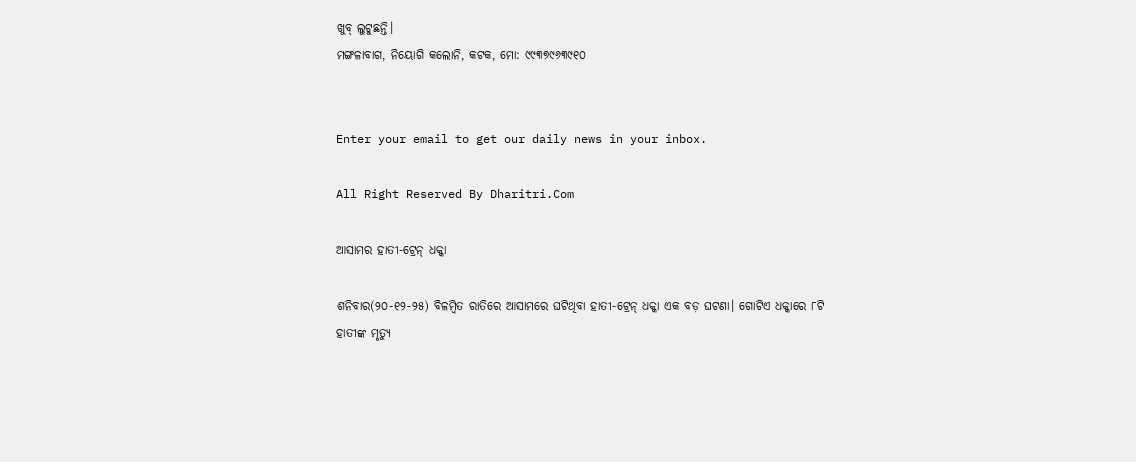ଖୁବ୍‌ ଲୁଟୁଛନ୍ତି।
ମଙ୍ଗଳାବାଗ, ନିୟୋଗି କଲୋନି, କଟକ, ମୋ: ୯୯୩୭୯୬୩୯୧୦


Enter your email to get our daily news in your inbox.

All Right Reserved By Dharitri.Com

ଆସାମର ହାତୀ-ଟ୍ରେନ୍‌ ଧକ୍କା

ଶନିବାର(୨୦-୧୨-୨୫) ବିଳମ୍ବିତ ରାତିରେ ଆସାମରେ ଘଟିଥିବା ହାତୀ-ଟ୍ରେନ୍‌ ଧକ୍କା ଏକ ବଡ଼ ଘଟଣା। ଗୋଟିଏ ଧକ୍କାରେ ୮ଟି ହାତୀଙ୍କ ମୃତ୍ୟୁ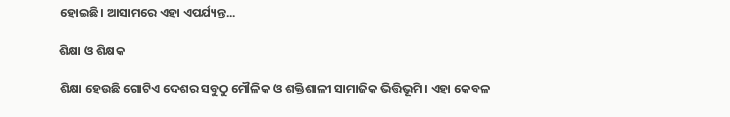ହୋଇଛି। ଆସାମରେ ଏହା ଏପର୍ଯ୍ୟନ୍ତ...

ଶିକ୍ଷା ଓ ଶିକ୍ଷକ

ଶିକ୍ଷା ହେଉଛି ଗୋଟିଏ ଦେଶର ସବୁଠୁ ମୌଳିକ ଓ ଶକ୍ତିଶାଳୀ ସାମାଜିକ ଭିତ୍ତିଭୂମି। ଏହା କେବଳ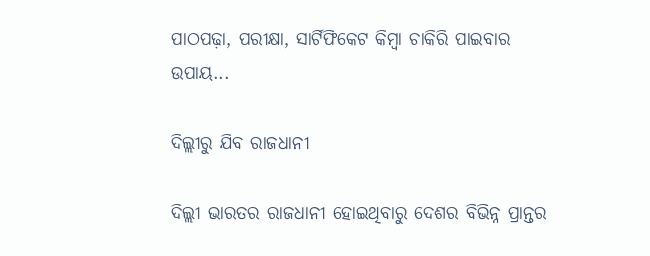ପାଠପଢ଼ା, ପରୀକ୍ଷା, ସାର୍ଟିଫିକେଟ କିମ୍ବା ଚାକିରି ପାଇବାର ଉପାୟ...

ଦିଲ୍ଲୀରୁ ଯିବ ରାଜଧାନୀ

ଦିଲ୍ଲୀ ଭାରତର ରାଜଧାନୀ ହୋଇଥିବାରୁ ଦେଶର ବିଭିନ୍ନ ପ୍ରାନ୍ତର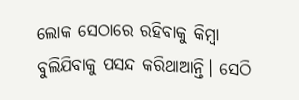ଲୋକ ସେଠାରେ ରହିବାକୁ କିମ୍ବା ବୁଲିଯିବାକୁ ପସନ୍ଦ କରିଥାଆନ୍ତି। ସେଠି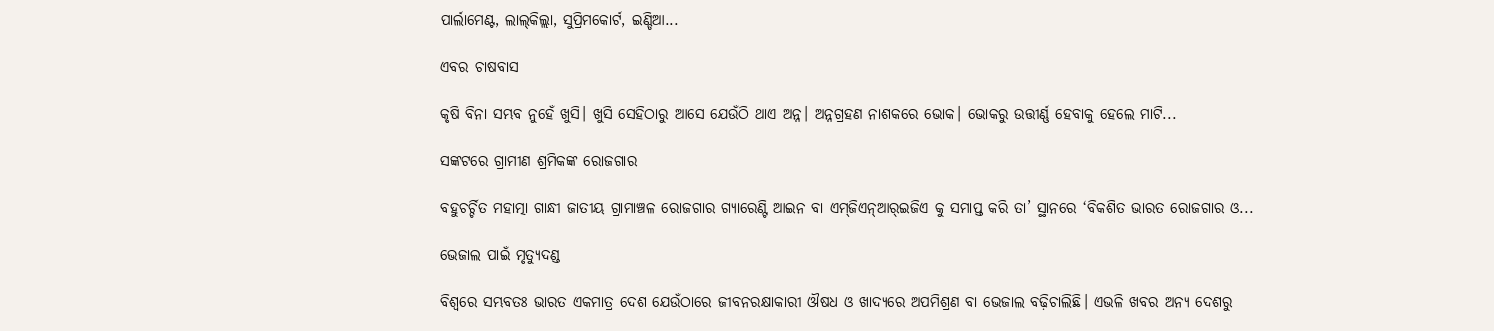ପାର୍ଲାମେଣ୍ଟ, ଲାଲ୍‌କିଲ୍ଲା, ସୁପ୍ରିମକୋର୍ଟ, ଇଣ୍ଡିଆ...

ଏବର ଚାଷବାସ

କୃଷି ବିନା ସମ୍ଭବ ନୁହେଁ ଖୁସି। ଖୁସି ସେହିଠାରୁ ଆସେ ଯେଉଁଠି ଥାଏ ଅନ୍ନ। ଅନ୍ନଗ୍ରହଣ ନାଶକରେ ଭୋକ। ଭୋକରୁ ଉତ୍ତୀର୍ଣ୍ଣ ହେବାକୁ ହେଲେ ମାଟି...

ସଙ୍କଟରେ ଗ୍ରାମୀଣ ଶ୍ରମିକଙ୍କ ରୋଜଗାର

ବହୁଚର୍ଚ୍ଚିତ ମହାତ୍ମା ଗାନ୍ଧୀ ଜାତୀୟ ଗ୍ରାମାଞ୍ଚଳ ରୋଜଗାର ଗ୍ୟାରେଣ୍ଟି ଆଇନ ବା ଏମ୍‌ଜିଏନ୍‌ଆର୍‌ଇଜିଏ କୁ ସମାପ୍ତ କରି ତା’ ସ୍ଥାନରେ ‘ବିକଶିତ ଭାରତ ରୋଜଗାର ଓ...

ଭେଜାଲ ପାଇଁ ମୃତ୍ୟୁଦଣ୍ଡ

ବିଶ୍ୱରେ ସମ୍ଭବତଃ ଭାରତ ଏକମାତ୍ର ଦେଶ ଯେଉଁଠାରେ ଜୀବନରକ୍ଷାକାରୀ ଔଷଧ ଓ ଖାଦ୍ୟରେ ଅପମିଶ୍ରଣ ବା ଭେଜାଲ ବଢ଼ିଚାଲିଛି। ଏଭଳି ଖବର ଅନ୍ୟ ଦେଶରୁ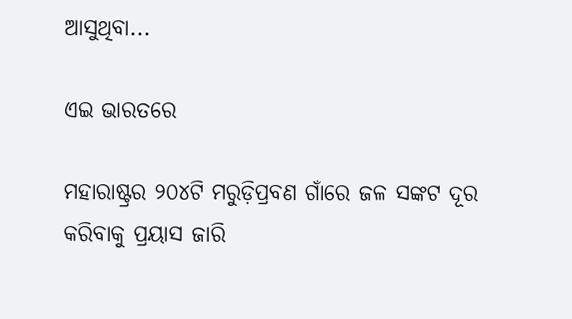ଆସୁଥିବା...

ଏଇ ଭାରତରେ

ମହାରାଷ୍ଟ୍ରର ୨୦୪ଟି ମରୁଡ଼ିପ୍ରବଣ ଗାଁରେ ଜଳ ସଙ୍କଟ ଦୂର କରିବାକୁ ପ୍ରୟାସ ଜାରି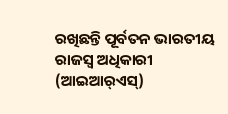ରଖିଛନ୍ତି ପୂର୍ବତନ ଭାରତୀୟ ରାଜସ୍ବ ଅଧିକାରୀ (ଆଇଆର୍‌ଏସ୍‌)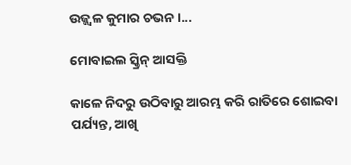ଉଜ୍ଜ୍ୱଳ କୁମାର ଚଭନ।...

ମୋବାଇଲ ସ୍କ୍ରିନ୍‌ ଆସକ୍ତି

କାଳେ ନିଦରୁ ଉଠିବାରୁ ଆରମ୍ଭ କରି ରାତିରେ ଶୋଇବା ପର୍ଯ୍ୟନ୍ତ, ଆଖି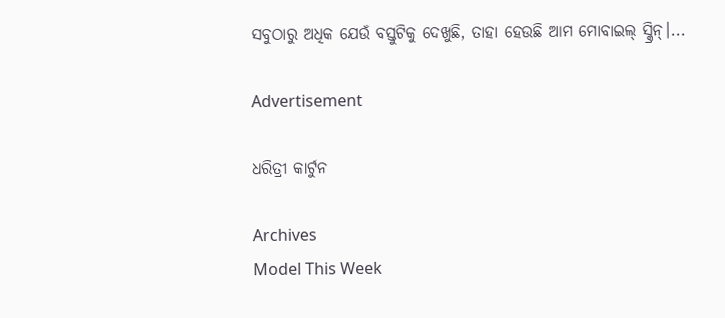ସବୁଠାରୁ ଅଧିକ ଯେଉଁ ବସ୍ତୁଟିକୁ ଦେଖୁଛି, ତାହା ହେଉଛି ଆମ ମୋବାଇଲ୍‌ ସ୍କ୍ରିନ୍‌।...

Advertisement

ଧରିତ୍ରୀ କାର୍ଟୁନ

Archives
Model This Week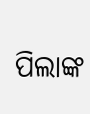ପିଲାଙ୍କ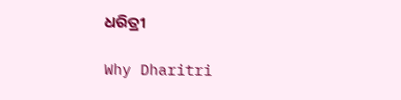ଧରିତ୍ରୀ

Why Dharitri